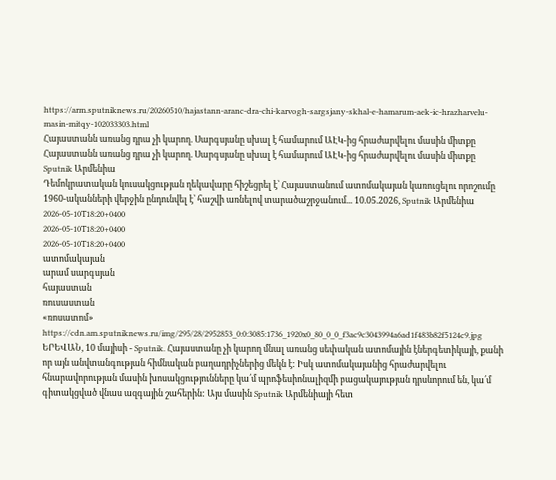https://arm.sputniknews.ru/20260510/hajastann-aranc-dra-chi-karvogh-sargsjany-skhal-e-hamarum-aek-ic-hrazharvelu-masin-mitqy-102033303.html
Հայաստանն առանց դրա չի կարող. Սարգսյանը սխալ է համարում ԱԷԿ-ից հրաժարվելու մասին միտքը
Հայաստանն առանց դրա չի կարող. Սարգսյանը սխալ է համարում ԱԷԿ-ից հրաժարվելու մասին միտքը
Sputnik Արմենիա
Դեմոկրատական կուսակցության ղեկավարը հիշեցրել է՝ Հայաստանում ատոմակայան կառուցելու որոշումը 1960-ականների վերջին ընդունվել է՝ հաշվի առնելով տարածաշրջանում... 10.05.2026, Sputnik Արմենիա
2026-05-10T18:20+0400
2026-05-10T18:20+0400
2026-05-10T18:20+0400
ատոմակայան
արամ սարգսյան
հայաստան
ռուսաստան
«ռոսատոմ»
https://cdn.am.sputniknews.ru/img/295/28/2952853_0:0:3085:1736_1920x0_80_0_0_f3ac9c3043994a6ad1f483b82f5124c9.jpg
ԵՐԵՎԱՆ, 10 մայիսի - Sputnik. Հայաստանը չի կարող մնալ առանց սեփական ատոմային էներգետիկայի, քանի որ այն անվտանգության հիմնական բաղադրիչներից մեկն է: Իսկ ատոմակայանից հրաժարվելու հնարավորության մասին խոսակցությունները կա՛մ պրոֆեսիոնալիզմի բացակայության դրսևորում են, կա՛մ գիտակցված վնաս ազգային շահերին: Այս մասին Sputnik Արմենիայի հետ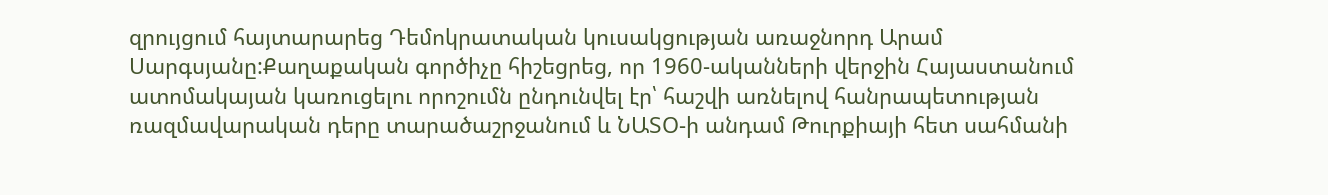զրույցում հայտարարեց Դեմոկրատական կուսակցության առաջնորդ Արամ Սարգսյանը:Քաղաքական գործիչը հիշեցրեց, որ 1960-ականների վերջին Հայաստանում ատոմակայան կառուցելու որոշումն ընդունվել էր՝ հաշվի առնելով հանրապետության ռազմավարական դերը տարածաշրջանում և ՆԱՏՕ-ի անդամ Թուրքիայի հետ սահմանի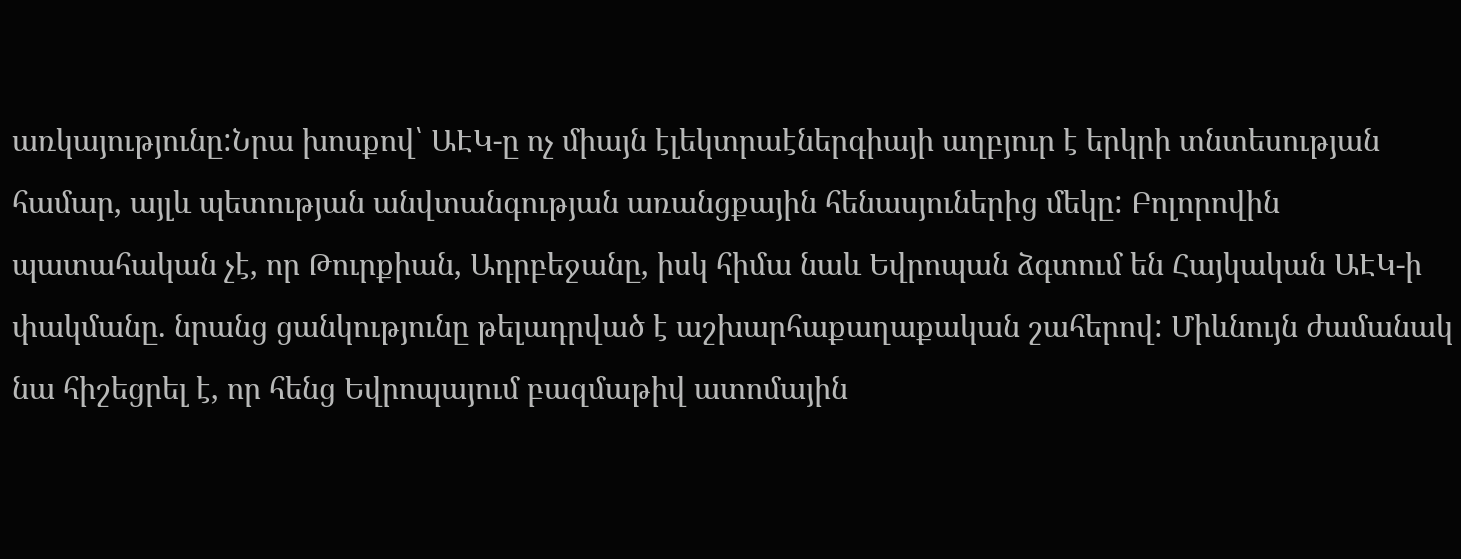առկայությունը:Նրա խոսքով՝ ԱԷԿ-ը ոչ միայն էլեկտրաէներգիայի աղբյուր է երկրի տնտեսության համար, այլև պետության անվտանգության առանցքային հենասյուներից մեկը: Բոլորովին պատահական չէ, որ Թուրքիան, Ադրբեջանը, իսկ հիմա նաև Եվրոպան ձգտում են Հայկական ԱԷԿ-ի փակմանը. նրանց ցանկությունը թելադրված է աշխարհաքաղաքական շահերով: Միևնույն ժամանակ նա հիշեցրել է, որ հենց Եվրոպայում բազմաթիվ ատոմային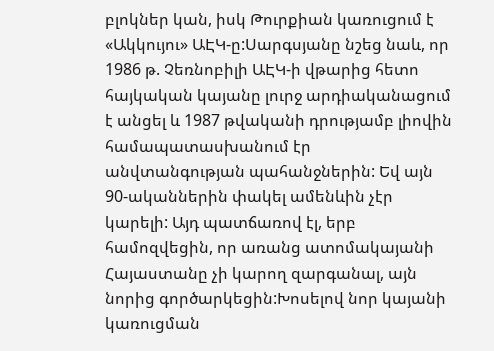բլոկներ կան, իսկ Թուրքիան կառուցում է «Ակկույու» ԱԷԿ-ը:Սարգսյանը նշեց նաև, որ 1986 թ. Չեռնոբիլի ԱԷԿ-ի վթարից հետո հայկական կայանը լուրջ արդիականացում է անցել և 1987 թվականի դրությամբ լիովին համապատասխանում էր անվտանգության պահանջներին: Եվ այն 90-ականներին փակել ամենևին չէր կարելի: Այդ պատճառով էլ, երբ համոզվեցին, որ առանց ատոմակայանի Հայաստանը չի կարող զարգանալ, այն նորից գործարկեցին:Խոսելով նոր կայանի կառուցման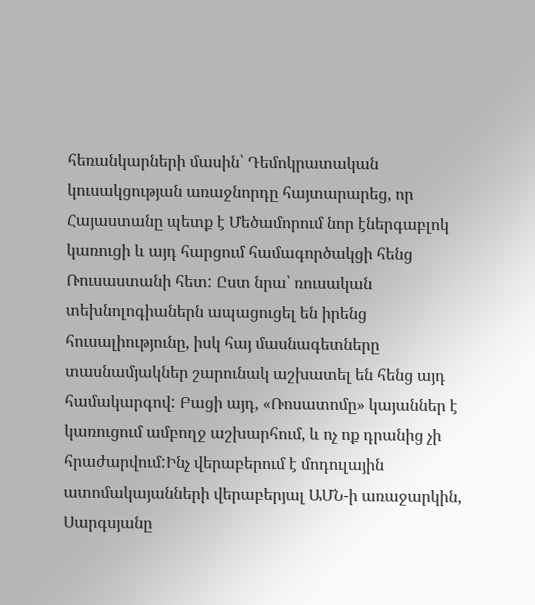հեռանկարների մասին՝ Դեմոկրատական կուսակցության առաջնորդը հայտարարեց, որ Հայաստանը պետք է Մեծամորում նոր էներգաբլոկ կառուցի և այդ հարցում համագործակցի հենց Ռուսաստանի հետ: Ըստ նրա՝ ռուսական տեխնոլոգիաներն ապացուցել են իրենց հուսալիությունը, իսկ հայ մասնագետները տասնամյակներ շարունակ աշխատել են հենց այդ համակարգով: Բացի այդ, «Ռոսատոմը» կայաններ է կառուցում ամբողջ աշխարհում, և ոչ ոք դրանից չի հրաժարվում:Ինչ վերաբերում է մոդուլային ատոմակայանների վերաբերյալ ԱՄՆ-ի առաջարկին, Սարգսյանը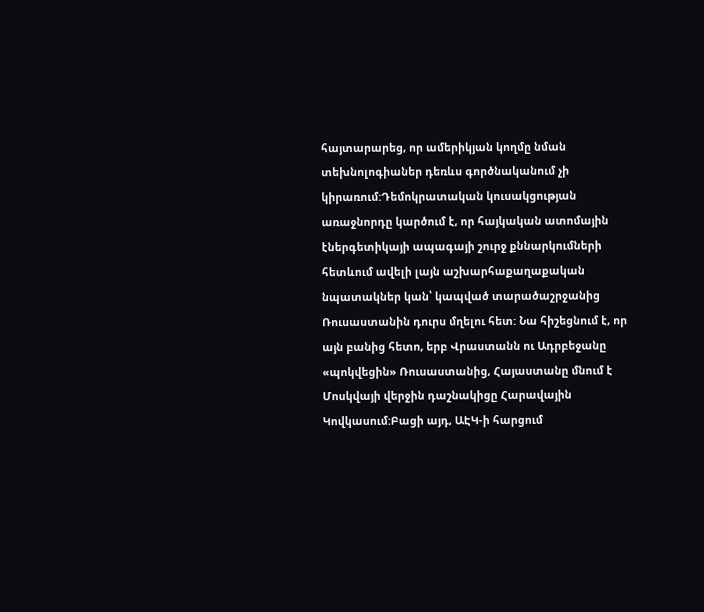հայտարարեց, որ ամերիկյան կողմը նման տեխնոլոգիաներ դեռևս գործնականում չի կիրառում:Դեմոկրատական կուսակցության առաջնորդը կարծում է, որ հայկական ատոմային էներգետիկայի ապագայի շուրջ քննարկումների հետևում ավելի լայն աշխարհաքաղաքական նպատակներ կան՝ կապված տարածաշրջանից Ռուսաստանին դուրս մղելու հետ: Նա հիշեցնում է, որ այն բանից հետո, երբ Վրաստանն ու Ադրբեջանը «պոկվեցին» Ռուսաստանից, Հայաստանը մնում է Մոսկվայի վերջին դաշնակիցը Հարավային Կովկասում:Բացի այդ, ԱԷԿ-ի հարցում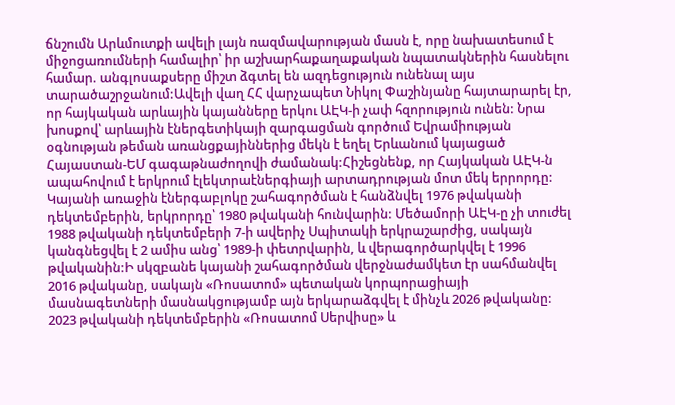ճնշումն Արևմուտքի ավելի լայն ռազմավարության մասն է, որը նախատեսում է միջոցառումների համալիր՝ իր աշխարհաքաղաքական նպատակներին հասնելու համար. անգլոսաքսերը միշտ ձգտել են ազդեցություն ունենալ այս տարածաշրջանում:Ավելի վաղ ՀՀ վարչապետ Նիկոլ Փաշինյանը հայտարարել էր, որ հայկական արևային կայանները երկու ԱԷԿ-ի չափ հզորություն ունեն: Նրա խոսքով՝ արևային էներգետիկայի զարգացման գործում Եվրամիության օգնության թեման առանցքայիններից մեկն է եղել Երևանում կայացած Հայաստան-ԵՄ գագաթնաժողովի ժամանակ:Հիշեցնենք, որ Հայկական ԱԷԿ-ն ապահովում է երկրում էլեկտրաէներգիայի արտադրության մոտ մեկ երրորդը: Կայանի առաջին էներգաբլոկը շահագործման է հանձնվել 1976 թվականի դեկտեմբերին, երկրորդը՝ 1980 թվականի հունվարին: Մեծամորի ԱԷԿ-ը չի տուժել 1988 թվականի դեկտեմբերի 7-ի ավերիչ Սպիտակի երկրաշարժից, սակայն կանգնեցվել է 2 ամիս անց՝ 1989-ի փետրվարին, և վերագործարկվել է 1996 թվականին:Ի սկզբանե կայանի շահագործման վերջնաժամկետ էր սահմանվել 2016 թվականը, սակայն «Ռոսատոմ» պետական կորպորացիայի մասնագետների մասնակցությամբ այն երկարաձգվել է մինչև 2026 թվականը: 2023 թվականի դեկտեմբերին «Ռոսատոմ Սերվիսը» և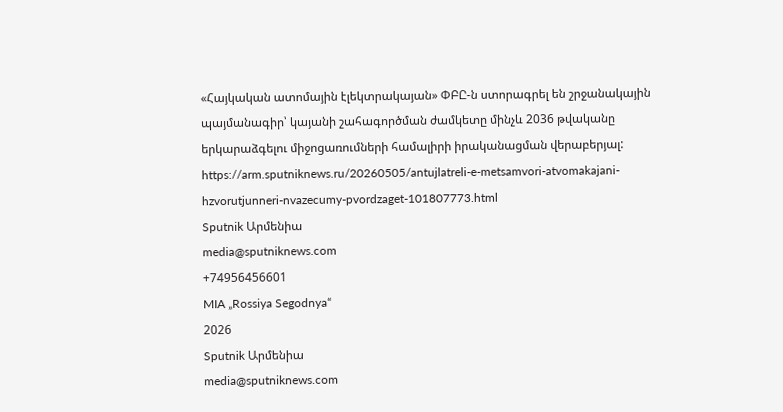«Հայկական ատոմային էլեկտրակայան» ՓԲԸ-ն ստորագրել են շրջանակային պայմանագիր՝ կայանի շահագործման ժամկետը մինչև 2036 թվականը երկարաձգելու միջոցառումների համալիրի իրականացման վերաբերյալ:
https://arm.sputniknews.ru/20260505/antujlatreli-e-metsamvori-atvomakajani-hzvorutjunneri-nvazecumy-pvordzaget-101807773.html
Sputnik Արմենիա
media@sputniknews.com
+74956456601
MIA „Rossiya Segodnya“
2026
Sputnik Արմենիա
media@sputniknews.com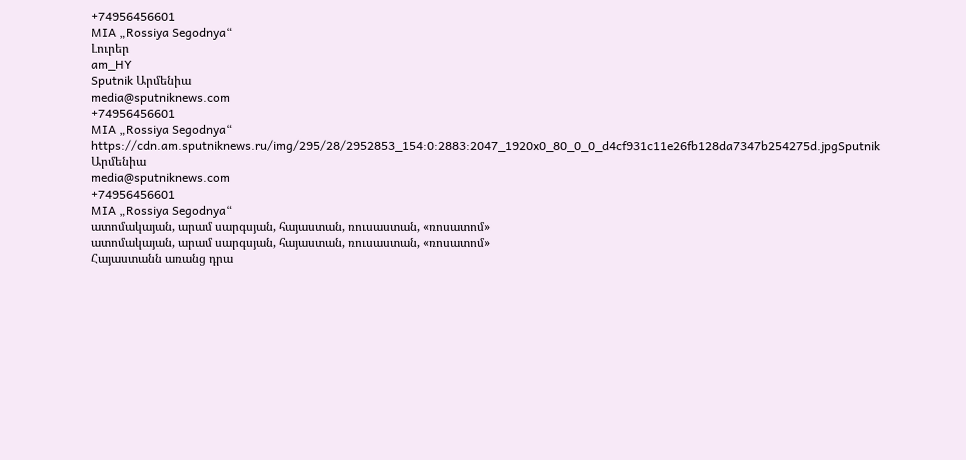+74956456601
MIA „Rossiya Segodnya“
Լուրեր
am_HY
Sputnik Արմենիա
media@sputniknews.com
+74956456601
MIA „Rossiya Segodnya“
https://cdn.am.sputniknews.ru/img/295/28/2952853_154:0:2883:2047_1920x0_80_0_0_d4cf931c11e26fb128da7347b254275d.jpgSputnik Արմենիա
media@sputniknews.com
+74956456601
MIA „Rossiya Segodnya“
ատոմակայան, արամ սարգսյան, հայաստան, ռուսաստան, «ռոսատոմ»
ատոմակայան, արամ սարգսյան, հայաստան, ռուսաստան, «ռոսատոմ»
Հայաստանն առանց դրա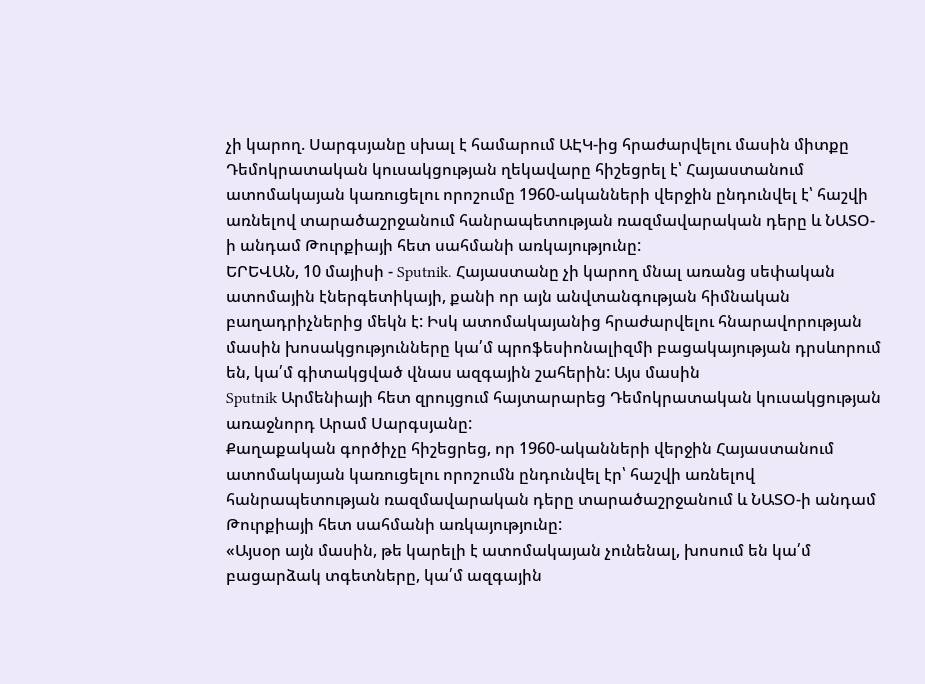չի կարող. Սարգսյանը սխալ է համարում ԱԷԿ-ից հրաժարվելու մասին միտքը
Դեմոկրատական կուսակցության ղեկավարը հիշեցրել է՝ Հայաստանում ատոմակայան կառուցելու որոշումը 1960-ականների վերջին ընդունվել է՝ հաշվի առնելով տարածաշրջանում հանրապետության ռազմավարական դերը և ՆԱՏՕ-ի անդամ Թուրքիայի հետ սահմանի առկայությունը:
ԵՐԵՎԱՆ, 10 մայիսի - Sputnik. Հայաստանը չի կարող մնալ առանց սեփական ատոմային էներգետիկայի, քանի որ այն անվտանգության հիմնական բաղադրիչներից մեկն է: Իսկ ատոմակայանից հրաժարվելու հնարավորության մասին խոսակցությունները կա՛մ պրոֆեսիոնալիզմի բացակայության դրսևորում են, կա՛մ գիտակցված վնաս ազգային շահերին: Այս մասին
Sputnik Արմենիայի հետ զրույցում հայտարարեց Դեմոկրատական կուսակցության առաջնորդ Արամ Սարգսյանը:
Քաղաքական գործիչը հիշեցրեց, որ 1960-ականների վերջին Հայաստանում ատոմակայան կառուցելու որոշումն ընդունվել էր՝ հաշվի առնելով հանրապետության ռազմավարական դերը տարածաշրջանում և ՆԱՏՕ-ի անդամ Թուրքիայի հետ սահմանի առկայությունը:
«Այսօր այն մասին, թե կարելի է ատոմակայան չունենալ, խոսում են կա՛մ բացարձակ տգետները, կա՛մ ազգային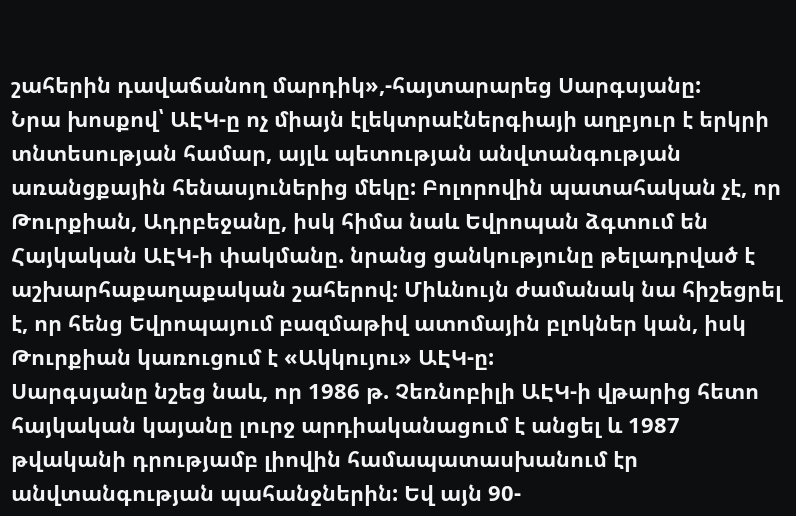շահերին դավաճանող մարդիկ»,-հայտարարեց Սարգսյանը:
Նրա խոսքով՝ ԱԷԿ-ը ոչ միայն էլեկտրաէներգիայի աղբյուր է երկրի տնտեսության համար, այլև պետության անվտանգության առանցքային հենասյուներից մեկը: Բոլորովին պատահական չէ, որ Թուրքիան, Ադրբեջանը, իսկ հիմա նաև Եվրոպան ձգտում են Հայկական ԱԷԿ-ի փակմանը. նրանց ցանկությունը թելադրված է աշխարհաքաղաքական շահերով: Միևնույն ժամանակ նա հիշեցրել է, որ հենց Եվրոպայում բազմաթիվ ատոմային բլոկներ կան, իսկ Թուրքիան կառուցում է «Ակկույու» ԱԷԿ-ը:
Սարգսյանը նշեց նաև, որ 1986 թ. Չեռնոբիլի ԱԷԿ-ի վթարից հետո հայկական կայանը լուրջ արդիականացում է անցել և 1987 թվականի դրությամբ լիովին համապատասխանում էր անվտանգության պահանջներին: Եվ այն 90-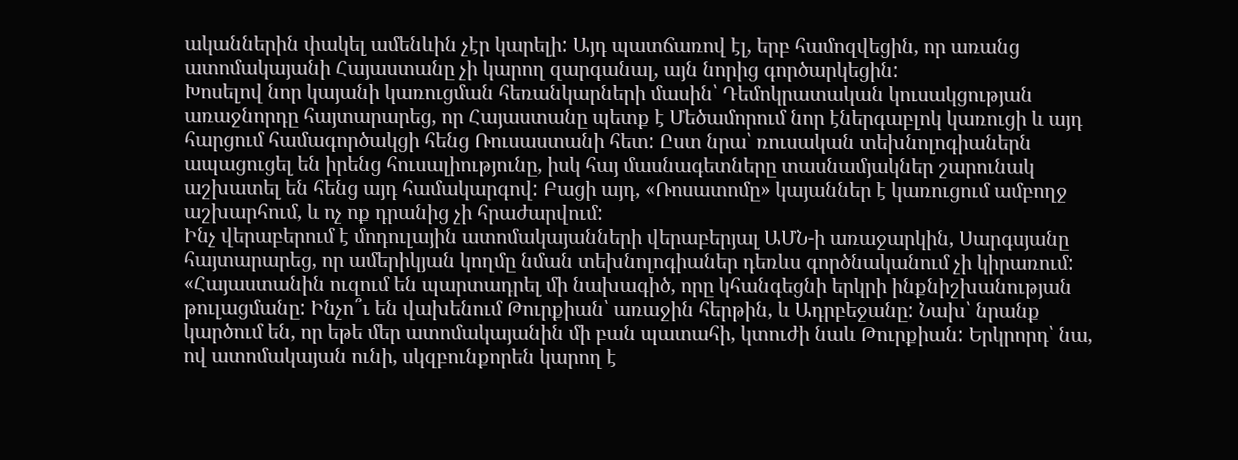ականներին փակել ամենևին չէր կարելի: Այդ պատճառով էլ, երբ համոզվեցին, որ առանց ատոմակայանի Հայաստանը չի կարող զարգանալ, այն նորից գործարկեցին:
Խոսելով նոր կայանի կառուցման հեռանկարների մասին՝ Դեմոկրատական կուսակցության առաջնորդը հայտարարեց, որ Հայաստանը պետք է Մեծամորում նոր էներգաբլոկ կառուցի և այդ հարցում համագործակցի հենց Ռուսաստանի հետ: Ըստ նրա՝ ռուսական տեխնոլոգիաներն ապացուցել են իրենց հուսալիությունը, իսկ հայ մասնագետները տասնամյակներ շարունակ աշխատել են հենց այդ համակարգով: Բացի այդ, «Ռոսատոմը» կայաններ է կառուցում ամբողջ աշխարհում, և ոչ ոք դրանից չի հրաժարվում:
Ինչ վերաբերում է մոդուլային ատոմակայանների վերաբերյալ ԱՄՆ-ի առաջարկին, Սարգսյանը հայտարարեց, որ ամերիկյան կողմը նման տեխնոլոգիաներ դեռևս գործնականում չի կիրառում:
«Հայաստանին ուզում են պարտադրել մի նախագիծ, որը կհանգեցնի երկրի ինքնիշխանության թուլացմանը: Ինչո՞ւ են վախենում Թուրքիան՝ առաջին հերթին, և Ադրբեջանը: Նախ՝ նրանք կարծում են, որ եթե մեր ատոմակայանին մի բան պատահի, կտուժի նաև Թուրքիան: Երկրորդ՝ նա, ով ատոմակայան ունի, սկզբունքորեն կարող է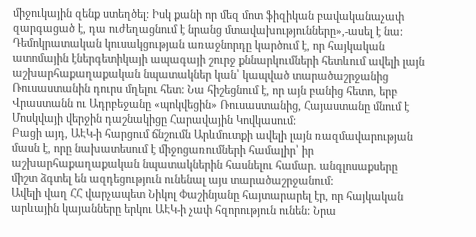միջուկային զենք ստեղծել: Իսկ քանի որ մեզ մոտ ֆիզիկան բավականաչափ զարգացած է, դա ուժեղացնում է նրանց մտավախությունները»,-ասել է նա:
Դեմոկրատական կուսակցության առաջնորդը կարծում է, որ հայկական ատոմային էներգետիկայի ապագայի շուրջ քննարկումների հետևում ավելի լայն աշխարհաքաղաքական նպատակներ կան՝ կապված տարածաշրջանից Ռուսաստանին դուրս մղելու հետ: Նա հիշեցնում է, որ այն բանից հետո, երբ Վրաստանն ու Ադրբեջանը «պոկվեցին» Ռուսաստանից, Հայաստանը մնում է Մոսկվայի վերջին դաշնակիցը Հարավային Կովկասում:
Բացի այդ, ԱԷԿ-ի հարցում ճնշումն Արևմուտքի ավելի լայն ռազմավարության մասն է, որը նախատեսում է միջոցառումների համալիր՝ իր աշխարհաքաղաքական նպատակներին հասնելու համար. անգլոսաքսերը միշտ ձգտել են ազդեցություն ունենալ այս տարածաշրջանում:
Ավելի վաղ ՀՀ վարչապետ Նիկոլ Փաշինյանը հայտարարել էր, որ հայկական արևային կայանները երկու ԱԷԿ-ի չափ հզորություն ունեն: Նրա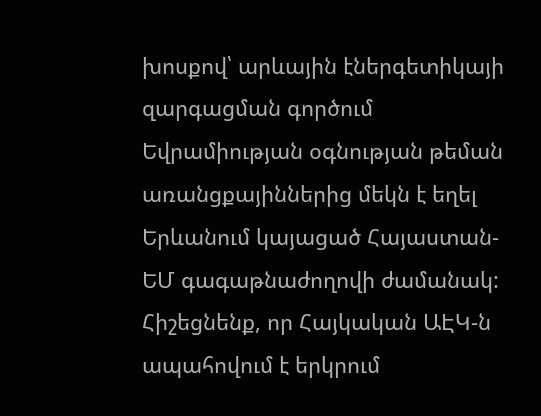խոսքով՝ արևային էներգետիկայի զարգացման գործում Եվրամիության օգնության թեման առանցքայիններից մեկն է եղել Երևանում կայացած Հայաստան-ԵՄ գագաթնաժողովի ժամանակ:
Հիշեցնենք, որ Հայկական ԱԷԿ-ն ապահովում է երկրում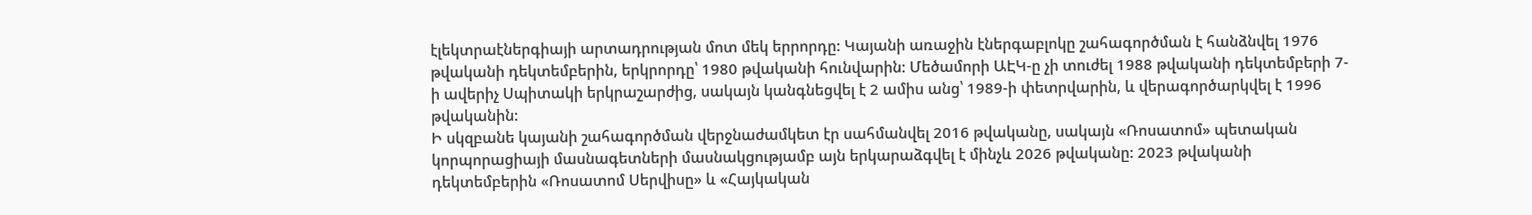էլեկտրաէներգիայի արտադրության մոտ մեկ երրորդը: Կայանի առաջին էներգաբլոկը շահագործման է հանձնվել 1976 թվականի դեկտեմբերին, երկրորդը՝ 1980 թվականի հունվարին: Մեծամորի ԱԷԿ-ը չի տուժել 1988 թվականի դեկտեմբերի 7-ի ավերիչ Սպիտակի երկրաշարժից, սակայն կանգնեցվել է 2 ամիս անց՝ 1989-ի փետրվարին, և վերագործարկվել է 1996 թվականին:
Ի սկզբանե կայանի շահագործման վերջնաժամկետ էր սահմանվել 2016 թվականը, սակայն «Ռոսատոմ» պետական կորպորացիայի մասնագետների մասնակցությամբ այն երկարաձգվել է մինչև 2026 թվականը: 2023 թվականի դեկտեմբերին «Ռոսատոմ Սերվիսը» և «Հայկական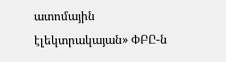ատոմային էլեկտրակայան» ՓԲԸ-ն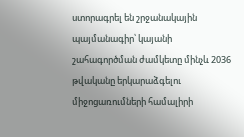ստորագրել են շրջանակային պայմանագիր՝ կայանի շահագործման ժամկետը մինչև 2036 թվականը երկարաձգելու միջոցառումների համալիրի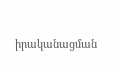իրականացման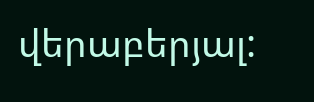վերաբերյալ: